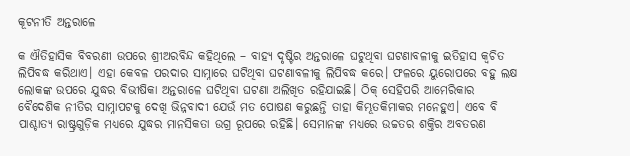କୂଟନୀତି ଅନ୍ତରାଳେ

କ ଐତିହାସିକ ବିବରଣୀ ଉପରେ ଶ୍ରୀଅରବିନ୍ଦ କହିଥିଲେ – ବାହ୍ୟ ଦୃଷ୍ଟିର ଅନ୍ତରାଳେ ଘଟୁଥିବା ଘଟଣାବଳୀକୁ ଇତିହାସ କ୍ୱଚିତ ଲିପିବଦ୍ଧ କରିଥାଏ। ଏହା କେବଳ ପରଦାର ସାମ୍ନାରେ ଘଟିଥିବା ଘଟଣାବଳୀକୁ ଲିପିବଦ୍ଧ କରେ। ଫଳରେ ୟୁରୋପରେ ବହୁ ଲକ୍ଷ ଲୋକଙ୍କ ଉପରେ ଯୁଦ୍ଧର ବିଭୀଷିକା ଅନ୍ତରାଳେ ଘଟିଥିବା ଘଟଣା ଅଲିଖିତ ରହିଯାଇଛି। ଠିକ୍‌ ସେହିପରି ଆମେରିକାର ବୈଦେଶିକ ନୀତିର ସାମ୍ନାପଟକୁ ଦେଖି ଭିନ୍ନବାଦୀ ଯେଉଁ ମତ ପୋଷଣ କରୁଛନ୍ତି ତାହା କିମ୍ଭୂତକିମାକର ମନେହୁଏ। ଏବେ ବି ପାଶ୍ଚାତ୍ୟ ରାଷ୍ଟ୍ରଗୁଡ଼ିକ ମଧ୍ୟରେ ଯୁଦ୍ଧର ମାନସିକତା ଉଗ୍ର ରୂପରେ ରହିଛି। ସେମାନଙ୍କ ମଧ୍ୟରେ ଉଚ୍ଚତର ଶକ୍ତିର ଅବତରଣ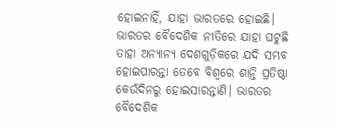ହୋଇନାହିଁ, ଯାହା ଭାରତରେ ହୋଇଛି। ଭାରତର ବୈଦେଶିକ ନୀତିରେ ଯାହା ଘଟୁଛି ତାହା ଅନ୍ୟାନ୍ୟ ଦେଶଗୁଡ଼ିକରେ ଯଦି ସମ୍ଭବ ହୋଇପାରନ୍ତା ତେବେ ବିଶ୍ୱରେ ଶାନ୍ତି ପ୍ରତିଷ୍ଠା କେଉଁଦିନରୁ ହୋଇସାରନ୍ତାଣି। ଭାରତର ବୈଦେଶିକ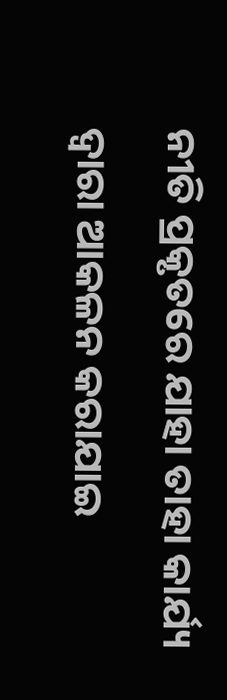ନୀତି ପ୍ରକୃତରେ ଯାହା ତାହା କାର୍ଯ୍ୟ ଦ୍ୱାରା ଆକଳନ କରାଯାଇ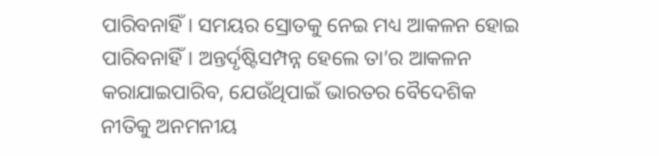ପାରିବନାହିଁ। ସମୟର ସ୍ରୋତକୁ ନେଇ ମଧ୍ୟ ଆକଳନ ହୋଇ ପାରିବନାହିଁ। ଅନ୍ତର୍ଦୃଷ୍ଟିସମ୍ପନ୍ନ ହେଲେ ତା’ର ଆକଳନ କରାଯାଇପାରିବ, ଯେଉଁଥିପାଇଁ ଭାରତର ବୈଦେଶିକ ନୀତିକୁ ଅନମନୀୟ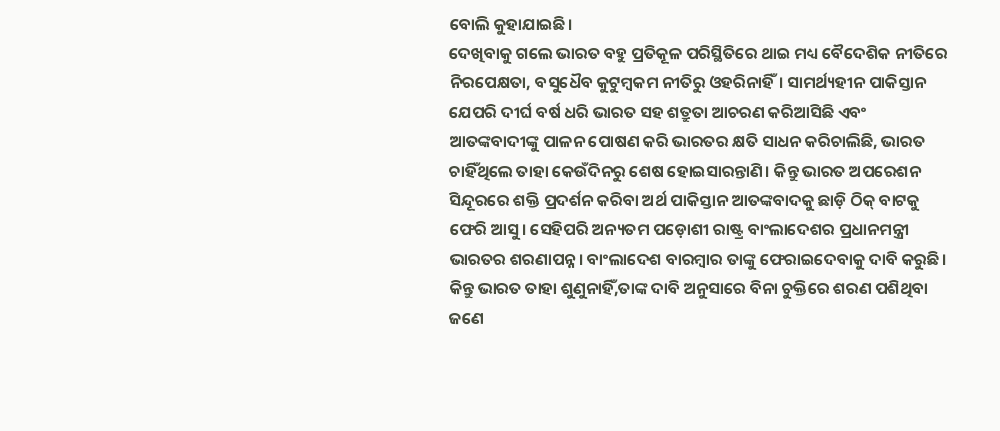ବୋଲି କୁହାଯାଇଛି।
ଦେଖିବାକୁ ଗଲେ ଭାରତ ବହୁ ପ୍ରତିକୂଳ ପରିସ୍ଥିତିରେ ଥାଇ ମଧ୍ୟ ବୈଦେଶିକ ନୀତିରେ ନିରପେକ୍ଷତା, ବସୁଧୈବ କୁଟୁମ୍ବକମ ନୀତିରୁ ଓହରିନାହିଁ। ସାମର୍ଥ୍ୟହୀନ ପାକିସ୍ତାନ ଯେପରି ଦୀର୍ଘ ବର୍ଷ ଧରି ଭାରତ ସହ ଶତ୍ରୁତା ଆଚରଣ କରିଆସିଛି ଏବଂ ଆତଙ୍କବାଦୀଙ୍କୁ ପାଳନ ପୋଷଣ କରି ଭାରତର କ୍ଷତି ସାଧନ କରିଚାଲିଛି, ଭାରତ ଚାହିଁଥିଲେ ତାହା କେଉଁଦିନରୁ ଶେଷ ହୋଇସାରନ୍ତାଣି। କିନ୍ତୁ ଭାରତ ଅପରେଶନ ସିନ୍ଦୂରରେ ଶକ୍ତି ପ୍ରଦର୍ଶନ କରିବା ଅର୍ଥ ପାକିସ୍ତାନ ଆତଙ୍କବାଦକୁ ଛାଡ଼ି ଠିକ୍‌ ବାଟକୁ ଫେରି ଆସୁ। ସେହିପରି ଅନ୍ୟତମ ପଡ଼ୋଶୀ ରାଷ୍ଟ୍ର ବାଂଲାଦେଶର ପ୍ରଧାନମନ୍ତ୍ରୀ ଭାରତର ଶରଣାପନ୍ନ। ବାଂଲାଦେଶ ବାରମ୍ବାର ତାଙ୍କୁ ଫେରାଇଦେବାକୁ ଦାବି କରୁଛି। କିନ୍ତୁ ଭାରତ ତାହା ଶୁଣୁନାହିଁ,ତାଙ୍କ ଦାବି ଅନୁସାରେ ବିନା ଚୁକ୍ତିରେ ଶରଣ ପଶିଥିବା ଜଣେ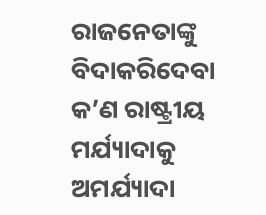ରାଜନେତାଙ୍କୁ ବିଦାକରିଦେବା କ’ଣ ରାଷ୍ଟ୍ରୀୟ ମର୍ଯ୍ୟାଦାକୁ ଅମର୍ଯ୍ୟାଦା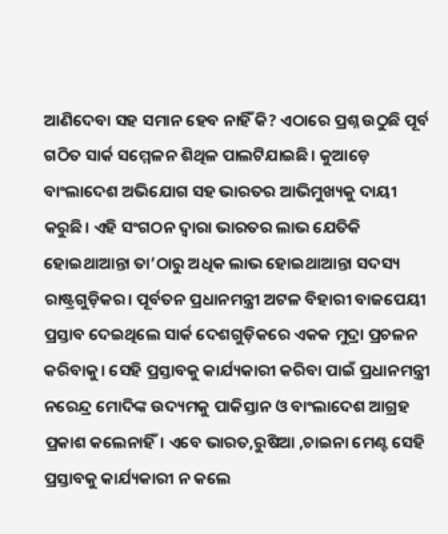ଆଣିଦେବା ସହ ସମାନ ହେବ ନାହିଁ କି? ଏଠାରେ ପ୍ରଶ୍ନ ଉଠୁଛି ପୂର୍ବ ଗଠିତ ସାର୍କ ସମ୍ମେଳନ ଶିଥିଳ ପାଲଟିଯାଇଛି। କୁଆଡ଼େ ବାଂଲାଦେଶ ଅଭିଯୋଗ ସହ ଭାରତର ଆଭିମୁଖ୍ୟକୁ ଦାୟୀ କରୁଛି। ଏହି ସଂଗଠନ ଦ୍ୱାରା ଭାରତର ଲାଭ ଯେତିକି ହୋଇଥାଆନ୍ତା ତା’ଠାରୁ ଅଧିକ ଲାଭ ହୋଇଥାଆନ୍ତା ସଦସ୍ୟ ରାଷ୍ଟ୍ରଗୁଡ଼ିକର। ପୂର୍ବତନ ପ୍ରଧାନମନ୍ତ୍ରୀ ଅଟଳ ବିହାରୀ ବାଜପେୟୀ ପ୍ରସ୍ତାବ ଦେଇଥିଲେ ସାର୍କ ଦେଶଗୁଡ଼ିକରେ ଏକକ ମୁଦ୍ରା ପ୍ରଚଳନ କରିବାକୁ। ସେହି ପ୍ରସ୍ତାବକୁ କାର୍ଯ୍ୟକାରୀ କରିବା ପାଇଁ ପ୍ରଧାନମନ୍ତ୍ରୀ ନରେନ୍ଦ୍ର ମୋଦିଙ୍କ ଉଦ୍ୟମକୁ ପାକିସ୍ତାନ ଓ ବାଂଲାଦେଶ ଆଗ୍ରହ ପ୍ରକାଶ କଲେନାହିଁ। ଏବେ ଭାରତ,ରୁଷିଆ ,ଚାଇନା ମେଣ୍ଟ ସେହି ପ୍ରସ୍ତାବକୁ କାର୍ଯ୍ୟକାରୀ ନ କଲେ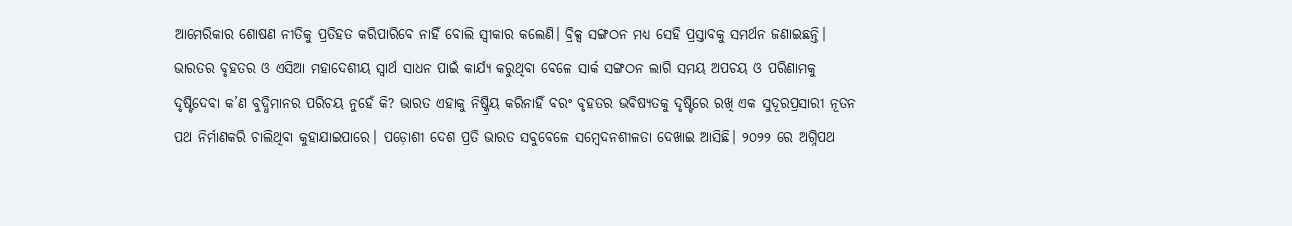ଆମେରିକାର ଶୋଷଣ ନୀତିକୁ ପ୍ରତିହତ କରିପାରିବେ ନାହିଁ ବୋଲି ସ୍ବୀକାର କଲେଣି। ବ୍ରିକ୍ସ ସଙ୍ଗଠନ ମଧ୍ୟ ସେହି ପ୍ରସ୍ତାବକୁ ସମର୍ଥନ ଜଣାଇଛନ୍ତି। ଭାରତର ବୃହତର ଓ ଏସିଆ ମହାଦେଶୀୟ ସ୍ବାର୍ଥ ସାଧନ ପାଇଁ କାର୍ଯ୍ୟ କରୁଥିବା ବେଳେ ସାର୍କ ସଙ୍ଗଠନ ଲାଗି ସମୟ ଅପଚୟ ଓ ପରିଣାମକୁ ଦୃଷ୍ଟିଦେବା କ’ଣ ବୁଦ୍ଧିମାନର ପରିଚୟ ନୁହେଁ କି? ଭାରତ ଏହାକୁ ନିଷ୍କ୍ରିୟ କରିନାହିଁ ବରଂ ବୃହତର ଭବିଷ୍ୟତକୁ ଦୃଷ୍ଟିରେ ରଖି ଏକ ସୁଦୂରପ୍ରସାରୀ ନୂତନ ପଥ ନିର୍ମାଣକରି ଚାଲିଥିବା କୁହାଯାଇପାରେ। ପଡ଼ୋଶୀ ଦେଶ ପ୍ରତି ଭାରତ ସବୁବେଳେ ସମ୍ବେଦନଶୀଳତା ଦେଖାଇ ଆସିଛି। ୨୦୨୨ ରେ ଅଗ୍ନିପଥ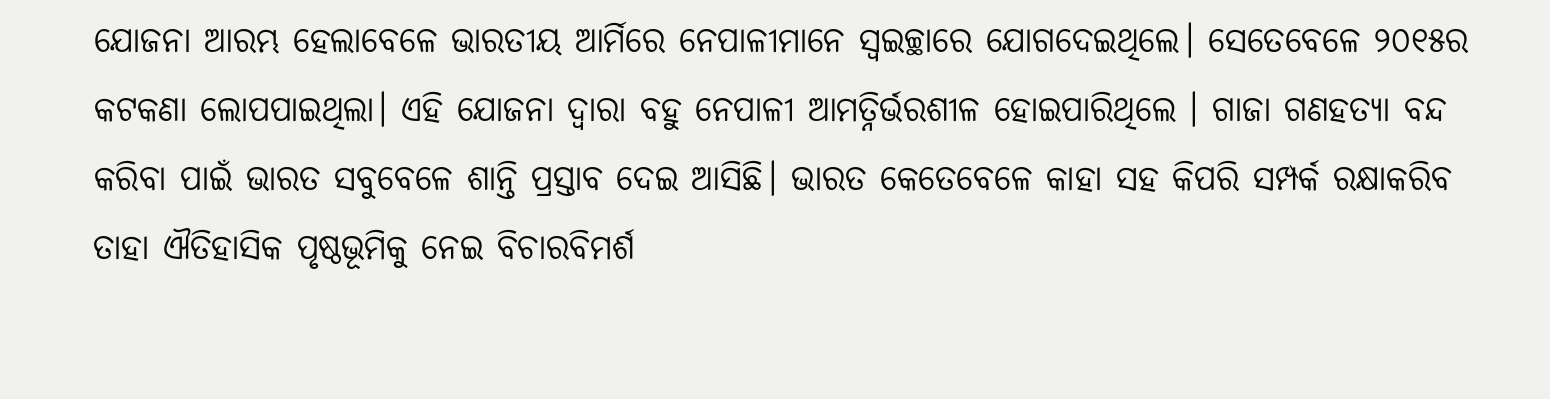ଯୋଜନା ଆରମ୍ଭ ହେଲାବେଳେ ଭାରତୀୟ ଆର୍ମିରେ ନେପାଳୀମାନେ ସ୍ବଇଚ୍ଛାରେ ଯୋଗଦେଇଥିଲେ। ସେତେବେଳେ ୨୦୧୫ର କଟକଣା ଲୋପପାଇଥିଲା। ଏହି ଯୋଜନା ଦ୍ୱାରା ବହୁ ନେପାଳୀ ଆମତ୍ନିର୍ଭରଶୀଳ ହୋଇପାରିଥିଲେ । ଗାଜା ଗଣହତ୍ୟା ବନ୍ଦ କରିବା ପାଇଁ ଭାରତ ସବୁବେଳେ ଶାନ୍ତି ପ୍ରସ୍ତାବ ଦେଇ ଆସିଛି। ଭାରତ କେତେବେଳେ କାହା ସହ କିପରି ସମ୍ପର୍କ ରକ୍ଷାକରିବ ତାହା ଐତିହାସିକ ପୃଷ୍ଠଭୂମିକୁ ନେଇ ବିଚାରବିମର୍ଶ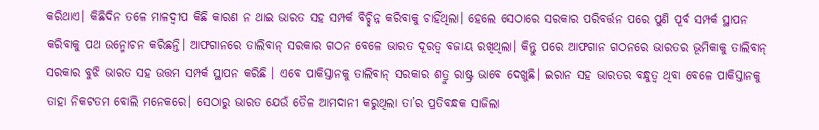କରିଥାଏ। କିଛିଦିନ ତଳେ ମାଳଦ୍ୱୀପ କିଛି କାରଣ ନ ଥାଇ ଭାରତ ସହ ସମ୍ପର୍କ ବିଚ୍ଛିନ୍ନ କରିବାକୁ ଚାହିଁଥିଲା। ହେଲେ ସେଠାରେ ସରକାର ପରିବର୍ତ୍ତନ ପରେ ପୁଣି ପୂର୍ବ ସମ୍ପର୍କ ସ୍ଥାପନ କରିବାକୁ ପଥ ଉନ୍ମୋଚନ କରିଛନ୍ତି। ଆଫଗାନରେ ତାଲିବାନ୍‌ ସରକାର ଗଠନ ବେଳେ ଭାରତ ଦୂରତ୍ୱ ବଜାୟ ରଖିଥିଲା। କିନ୍ତୁ ପରେ ଆଫଗାନ ଗଠନରେ ଭାରତର ଭୂମିକାକୁ ତାଲିବାନ୍‌ ସରକାର ବୁଝି ଭାରତ ସହ ଉତ୍ତମ ସମ୍ପର୍କ ସ୍ଥାପନ କରିଛି । ଏବେ ପାକିସ୍ତାନକୁ ତାଲିବାନ୍‌ ସରକାର ଶତ୍ରୁ ରାଷ୍ଟ୍ର ଭାବେ ଦେଖୁଛି। ଇରାନ ସହ ଭାରତର ବନ୍ଧୁତ୍ୱ ଥିବା ବେଳେ ପାକିସ୍ତାନକୁ ତାହା ନିକଟତମ ବୋଲି ମନେକରେ। ସେଠାରୁ ଭାରତ ଯେଉଁ ତୈଳ ଆମଦାନୀ କରୁଥିଲା ତା’ର ପ୍ରତିବନ୍ଧକ ସାଜିଲା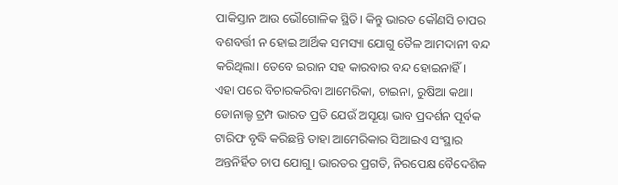ପାକିସ୍ତାନ ଆଉ ଭୌଗୋଳିକ ସ୍ଥିତି। କିନ୍ତୁ ଭାରତ କୌଣସି ଚାପର ବଶବର୍ତ୍ତୀ ନ ହୋଇ ଆର୍ଥିକ ସମସ୍ୟା ଯୋଗୁ ତୈଳ ଆମଦାନୀ ବନ୍ଦ କରିଥିଲା। ତେବେ ଇରାନ ସହ କାରବାର ବନ୍ଦ ହୋଇନାହିଁ।
ଏହା ପରେ ବିଚାରକରିବା ଆମେରିକା, ଚାଇନା, ରୁଷିଆ କଥା। ଡୋନାଲ୍ଡ ଟ୍ରମ୍ପ ଭାରତ ପ୍ରତି ଯେଉଁ ଅସୂୟା ଭାବ ପ୍ରଦର୍ଶନ ପୂର୍ବକ ଟାରିଫ ବୃଦ୍ଧି କରିଛନ୍ତି ତାହା ଆମେରିକାର ସିଆଇଏ ସଂସ୍ଥାର ଅନ୍ତନିର୍ହିତ ଚାପ ଯୋଗୁ। ଭାରତର ପ୍ରଗତି, ନିରପେକ୍ଷ ବୈଦେଶିକ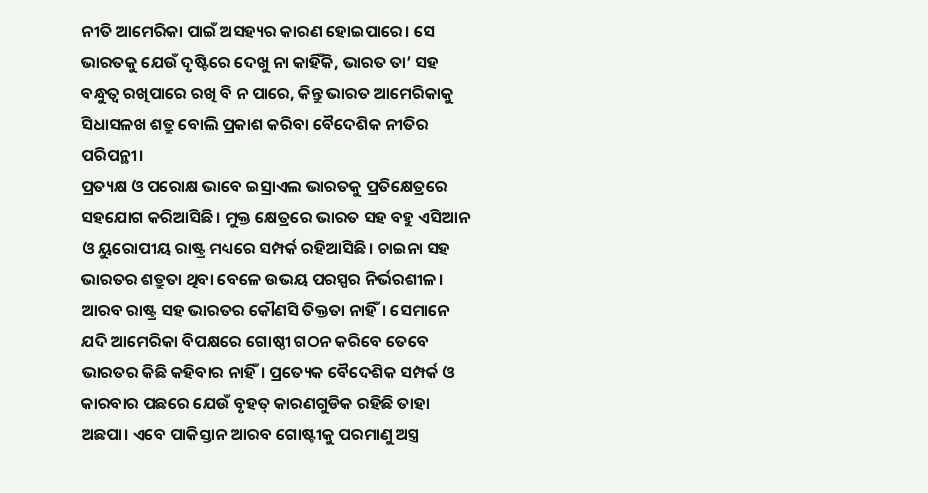ନୀତି ଆମେରିକା ପାଇଁ ଅସହ୍ୟର କାରଣ ହୋଇପାରେ। ସେ ଭାରତକୁ ଯେଉଁ ଦୃଷ୍ଟିରେ ଦେଖୁ ନା କାହିଁକି, ଭାରତ ତା’ ସହ ବନ୍ଧୁତ୍ୱ ରଖିପାରେ ରଖି ବି ନ ପାରେ, କିନ୍ତୁ ଭାରତ ଆମେରିକାକୁ ସିଧାସଳଖ ଶତ୍ରୁ ବୋଲି ପ୍ରକାଶ କରିବା ବୈଦେଶିକ ନୀତିର ପରିପନ୍ଥୀ।
ପ୍ରତ୍ୟକ୍ଷ ଓ ପରୋକ୍ଷ ଭାବେ ଇସ୍ରାଏଲ ଭାରତକୁ ପ୍ରତିକ୍ଷେତ୍ରରେ ସହଯୋଗ କରିଆସିଛି। ମୁକ୍ତ କ୍ଷେତ୍ରରେ ଭାରତ ସହ ବହୁ ଏସିଆନ ଓ ୟୁରୋପୀୟ ରାଷ୍ଟ୍ର ମଧ୍ୟରେ ସମ୍ପର୍କ ରହିଆସିଛି। ଚାଇନା ସହ ଭାରତର ଶତ୍ରୁତା ଥିବା ବେଳେ ଉଭୟ ପରସ୍ପର ନିର୍ଭରଶୀଳ। ଆରବ ରାଷ୍ଟ୍ର ସହ ଭାରତର କୌଣସି ତିକ୍ତତା ନାହିଁ। ସେମାନେ ଯଦି ଆମେରିକା ବିପକ୍ଷରେ ଗୋଷ୍ଠୀ ଗଠନ କରିବେ ତେବେ ଭାରତର କିଛି କହିବାର ନାହିଁ। ପ୍ରତ୍ୟେକ ବୈଦେଶିକ ସମ୍ପର୍କ ଓ କାରବାର ପଛରେ ଯେଉଁ ବୃହତ୍‌ କାରଣଗୁଡିକ ରହିଛି ତାହା ଅଛପା। ଏବେ ପାକିସ୍ତାନ ଆରବ ଗୋଷ୍ଟୀକୁ ପରମାଣୁ ଅସ୍ତ୍ର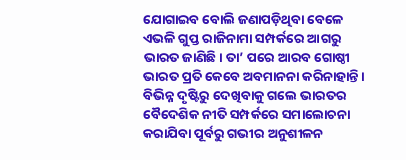ଯୋଗାଇବ ବୋଲି ଜଣାପଡ଼ିଥିବା ବେଳେ ଏଭଳି ଗୁପ୍ତ ରାଜିନାମା ସମ୍ପର୍କରେ ଆଗରୁ ଭାରତ ଜାଣିଛି। ତା’ ପରେ ଆରବ ଗୋଷ୍ଠୀ ଭାରତ ପ୍ରତି କେବେ ଅବମାନନା କରିନାହାନ୍ତି। ବିଭିନ୍ନ ଦୃଷ୍ଟିରୁ ଦେଖିବାକୁ ଗଲେ ଭାରତର ବୈଦେଶିକ ନୀତି ସମ୍ପର୍କରେ ସମାଲୋଚନା କରାଯିବା ପୂର୍ବରୁ ଗଭୀର ଅନୁଶୀଳନ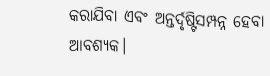କରାଯିବା ଏବଂ ଅନ୍ତର୍ଦୃଷ୍ଟିସମ୍ପନ୍ନ ହେବା ଆବଶ୍ୟକ।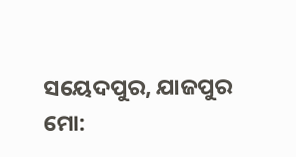ସୟେଦପୁର, ଯାଜପୁର
ମୋ: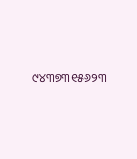୯୪୩୭୩୧୫୬୨୩